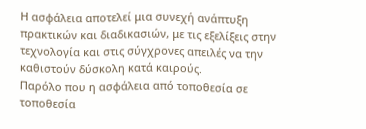Η ασφάλεια αποτελεί μια συνεχή ανάπτυξη πρακτικών και διαδικασιών, με τις εξελίξεις στην τεχνολογία και στις σύγχρονες απειλές να την καθιστούν δύσκολη κατά καιρούς.
Παρόλο που η ασφάλεια από τοποθεσία σε τοποθεσία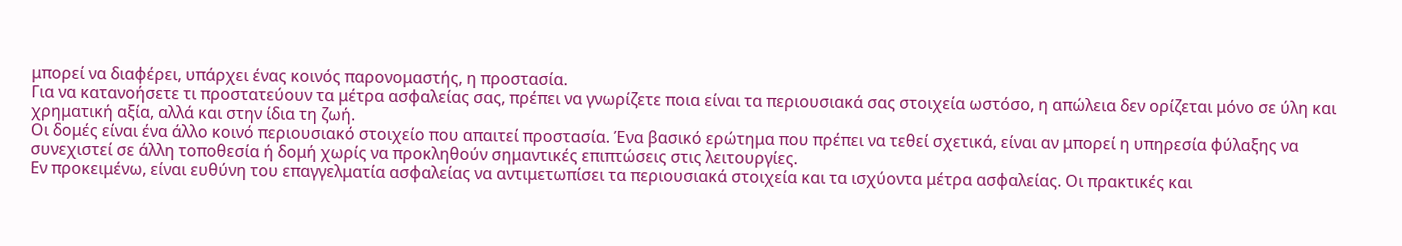μπορεί να διαφέρει, υπάρχει ένας κοινός παρονομαστής, η προστασία.
Για να κατανοήσετε τι προστατεύουν τα μέτρα ασφαλείας σας, πρέπει να γνωρίζετε ποια είναι τα περιουσιακά σας στοιχεία ωστόσο, η απώλεια δεν ορίζεται μόνο σε ύλη και χρηματική αξία, αλλά και στην ίδια τη ζωή.
Οι δομές είναι ένα άλλο κοινό περιουσιακό στοιχείο που απαιτεί προστασία. Ένα βασικό ερώτημα που πρέπει να τεθεί σχετικά, είναι αν μπορεί η υπηρεσία φύλαξης να συνεχιστεί σε άλλη τοποθεσία ή δομή χωρίς να προκληθούν σημαντικές επιπτώσεις στις λειτουργίες.
Εν προκειμένω, είναι ευθύνη του επαγγελματία ασφαλείας να αντιμετωπίσει τα περιουσιακά στοιχεία και τα ισχύοντα μέτρα ασφαλείας. Οι πρακτικές και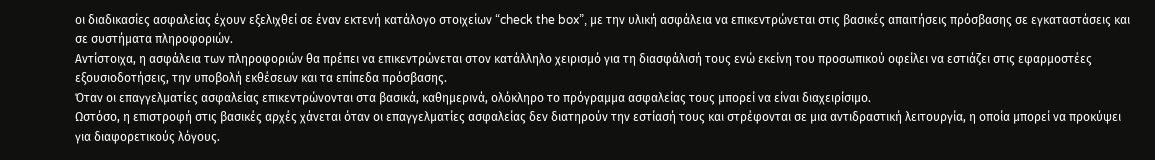οι διαδικασίες ασφαλείας έχουν εξελιχθεί σε έναν εκτενή κατάλογο στοιχείων “check the box”, με την υλική ασφάλεια να επικεντρώνεται στις βασικές απαιτήσεις πρόσβασης σε εγκαταστάσεις και σε συστήματα πληροφοριών.
Αντίστοιχα, η ασφάλεια των πληροφοριών θα πρέπει να επικεντρώνεται στον κατάλληλο χειρισμό για τη διασφάλισή τους ενώ εκείνη του προσωπικού οφείλει να εστιάζει στις εφαρμοστέες εξουσιοδοτήσεις, την υποβολή εκθέσεων και τα επίπεδα πρόσβασης.
Όταν οι επαγγελματίες ασφαλείας επικεντρώνονται στα βασικά, καθημερινά, ολόκληρο το πρόγραμμα ασφαλείας τους μπορεί να είναι διαχειρίσιμο.
Ωστόσο, η επιστροφή στις βασικές αρχές χάνεται όταν οι επαγγελματίες ασφαλείας δεν διατηρούν την εστίασή τους και στρέφονται σε μια αντιδραστική λειτουργία, η οποία μπορεί να προκύψει για διαφορετικούς λόγους.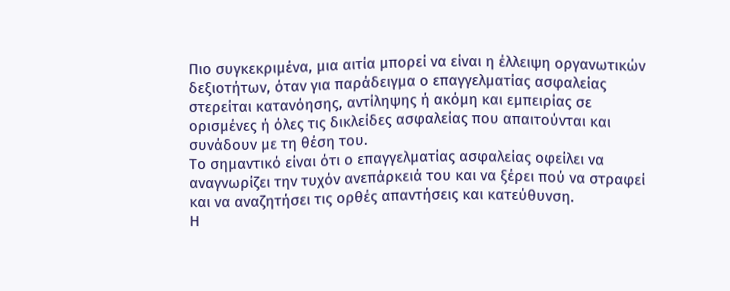Πιο συγκεκριμένα, μια αιτία μπορεί να είναι η έλλειψη οργανωτικών δεξιοτήτων, όταν για παράδειγμα ο επαγγελματίας ασφαλείας στερείται κατανόησης, αντίληψης ή ακόμη και εμπειρίας σε ορισμένες ή όλες τις δικλείδες ασφαλείας που απαιτούνται και συνάδουν με τη θέση του.
Το σημαντικό είναι ότι ο επαγγελματίας ασφαλείας οφείλει να αναγνωρίζει την τυχόν ανεπάρκειά του και να ξέρει πού να στραφεί και να αναζητήσει τις ορθές απαντήσεις και κατεύθυνση.
Η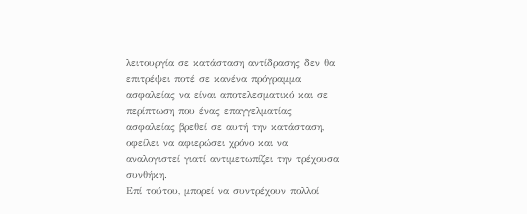λειτουργία σε κατάσταση αντίδρασης δεν θα επιτρέψει ποτέ σε κανένα πρόγραμμα ασφαλείας να είναι αποτελεσματικό και σε περίπτωση που ένας επαγγελματίας ασφαλείας βρεθεί σε αυτή την κατάσταση, οφείλει να αφιερώσει χρόνο και να αναλογιστεί γιατί αντιμετωπίζει την τρέχουσα συνθήκη.
Επί τούτου, μπορεί να συντρέχουν πολλοί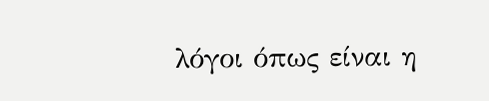λόγοι όπως είναι η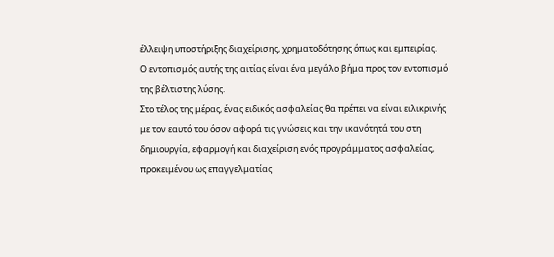έλλειψη υποστήριξης διαχείρισης, χρηματοδότησης όπως και εμπειρίας.
Ο εντοπισμός αυτής της αιτίας είναι ένα μεγάλο βήμα προς τον εντοπισμό της βέλτιστης λύσης.
Στο τέλος της μέρας, ένας ειδικός ασφαλείας θα πρέπει να είναι ειλικρινής με τον εαυτό του όσον αφορά τις γνώσεις και την ικανότητά του στη δημιουργία, εφαρμογή και διαχείριση ενός προγράμματος ασφαλείας, προκειμένου ως επαγγελματίας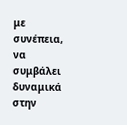με συνέπεια, να συμβάλει δυναμικά στην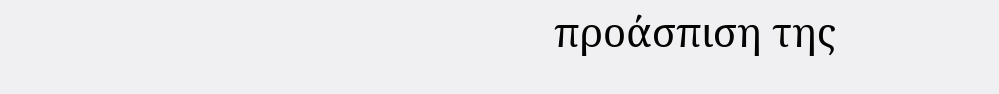προάσπιση της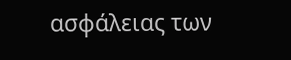ασφάλειας των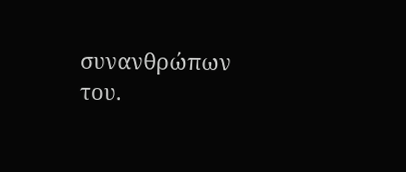συνανθρώπων του.